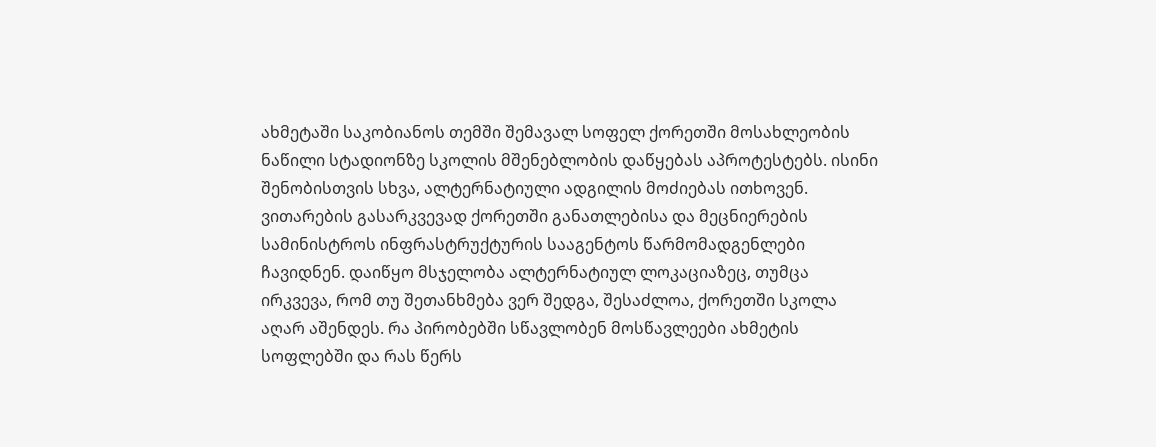ახმეტაში საკობიანოს თემში შემავალ სოფელ ქორეთში მოსახლეობის ნაწილი სტადიონზე სკოლის მშენებლობის დაწყებას აპროტესტებს. ისინი შენობისთვის სხვა, ალტერნატიული ადგილის მოძიებას ითხოვენ. ვითარების გასარკვევად ქორეთში განათლებისა და მეცნიერების სამინისტროს ინფრასტრუქტურის სააგენტოს წარმომადგენლები ჩავიდნენ. დაიწყო მსჯელობა ალტერნატიულ ლოკაციაზეც, თუმცა ირკვევა, რომ თუ შეთანხმება ვერ შედგა, შესაძლოა, ქორეთში სკოლა აღარ აშენდეს. რა პირობებში სწავლობენ მოსწავლეები ახმეტის სოფლებში და რას წერს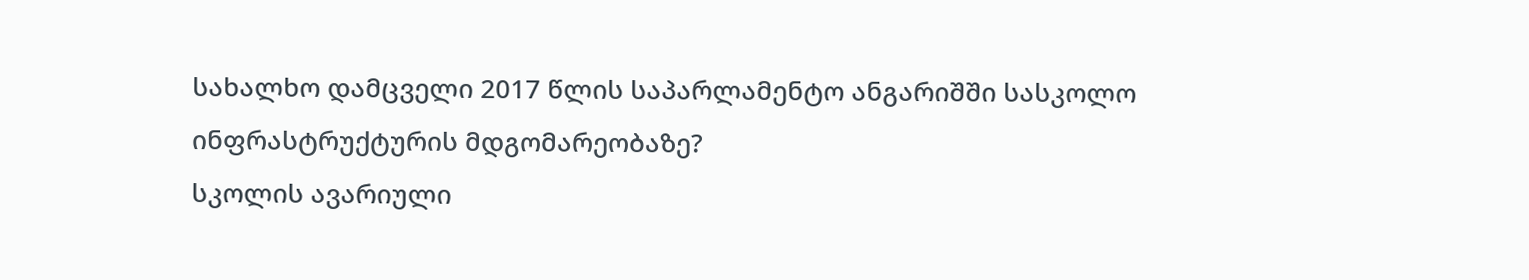სახალხო დამცველი 2017 წლის საპარლამენტო ანგარიშში სასკოლო ინფრასტრუქტურის მდგომარეობაზე?
სკოლის ავარიული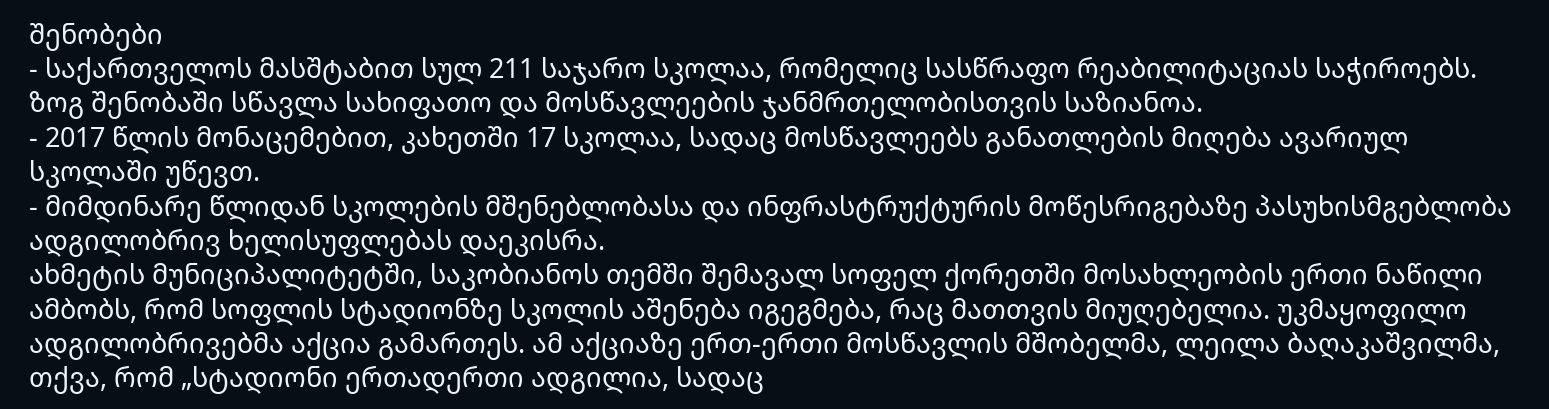შენობები
- საქართველოს მასშტაბით სულ 211 საჯარო სკოლაა, რომელიც სასწრაფო რეაბილიტაციას საჭიროებს. ზოგ შენობაში სწავლა სახიფათო და მოსწავლეების ჯანმრთელობისთვის საზიანოა.
- 2017 წლის მონაცემებით, კახეთში 17 სკოლაა, სადაც მოსწავლეებს განათლების მიღება ავარიულ სკოლაში უწევთ.
- მიმდინარე წლიდან სკოლების მშენებლობასა და ინფრასტრუქტურის მოწესრიგებაზე პასუხისმგებლობა ადგილობრივ ხელისუფლებას დაეკისრა.
ახმეტის მუნიციპალიტეტში, საკობიანოს თემში შემავალ სოფელ ქორეთში მოსახლეობის ერთი ნაწილი ამბობს, რომ სოფლის სტადიონზე სკოლის აშენება იგეგმება, რაც მათთვის მიუღებელია. უკმაყოფილო ადგილობრივებმა აქცია გამართეს. ამ აქციაზე ერთ-ერთი მოსწავლის მშობელმა, ლეილა ბაღაკაშვილმა, თქვა, რომ „სტადიონი ერთადერთი ადგილია, სადაც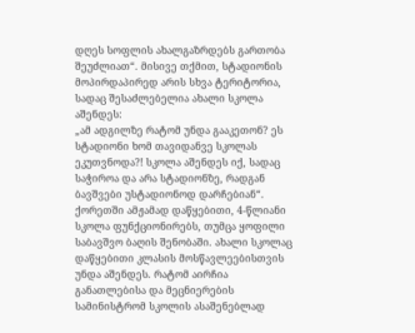დღეს სოფლის ახალგაზრდებს გართობა შეუძლიათ“. მისივე თქმით, სტადიონის მოპირდაპირედ არის სხვა ტერიტორია, სადაც შესაძლებელია ახალი სკოლა აშენდეს:
„ამ ადგილზე რატომ უნდა გააკეთონ? ეს სტადიონი ხომ თავიდანვე სკოლას ეკუთვნოდა?! სკოლა აშენდეს იქ, სადაც საჭიროა და არა სტადიონზე, რადგან ბავშვები უსტადიონოდ დარჩებიან“.
ქორეთში ამჟამად დაწყებითი, 4-წლიანი სკოლა ფუნქციონირებს, თუმცა ყოფილი საბავშვო ბაღის შენობაში. ახალი სკოლაც დაწყებითი კლასის მოსწავლეებისთვის უნდა აშენდეს. რატომ აირჩია განათლებისა და მეცნიერების სამინისტრომ სკოლის ასაშენებლად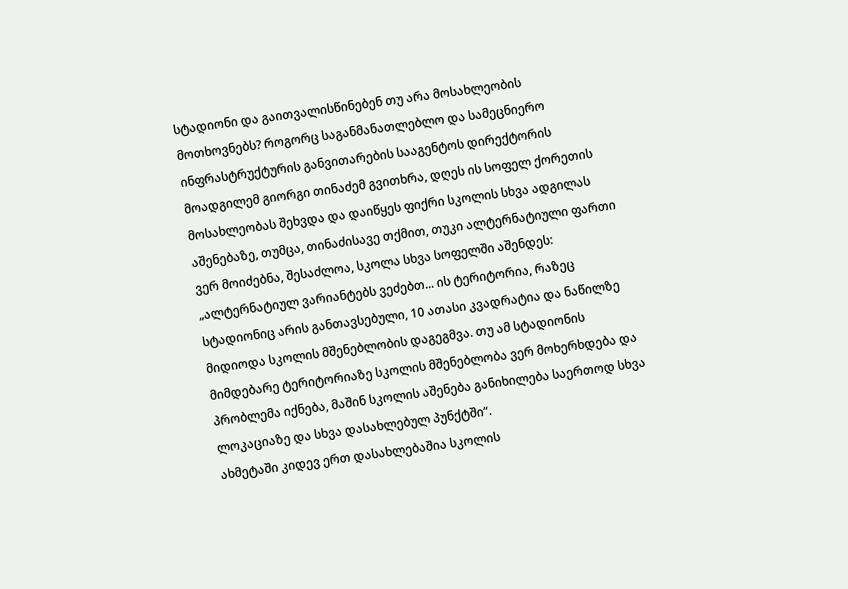სტადიონი და გაითვალისწინებენ თუ არა მოსახლეობის მოთხოვნებს? როგორც საგანმანათლებლო და სამეცნიერო ინფრასტრუქტურის განვითარების სააგენტოს დირექტორის მოადგილემ გიორგი თინაძემ გვითხრა, დღეს ის სოფელ ქორეთის მოსახლეობას შეხვდა და დაიწყეს ფიქრი სკოლის სხვა ადგილას აშენებაზე, თუმცა, თინაძისავე თქმით, თუკი ალტერნატიული ფართი ვერ მოიძებნა, შესაძლოა, სკოლა სხვა სოფელში აშენდეს:
„ალტერნატიულ ვარიანტებს ვეძებთ... ის ტერიტორია, რაზეც სტადიონიც არის განთავსებული, 10 ათასი კვადრატია და ნაწილზე მიდიოდა სკოლის მშენებლობის დაგეგმვა. თუ ამ სტადიონის მიმდებარე ტერიტორიაზე სკოლის მშენებლობა ვერ მოხერხდება და პრობლემა იქნება, მაშინ სკოლის აშენება განიხილება საერთოდ სხვა ლოკაციაზე და სხვა დასახლებულ პუნქტში“.
ახმეტაში კიდევ ერთ დასახლებაშია სკოლის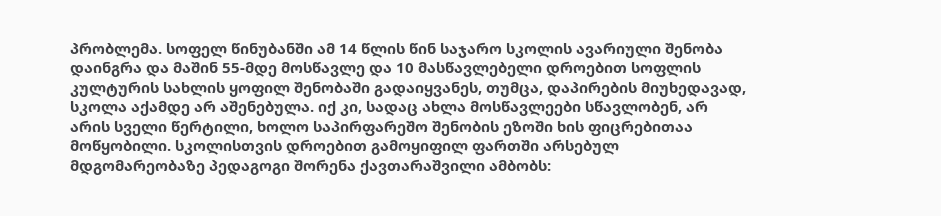პრობლემა. სოფელ წინუბანში ამ 14 წლის წინ საჯარო სკოლის ავარიული შენობა დაინგრა და მაშინ 55-მდე მოსწავლე და 10 მასწავლებელი დროებით სოფლის კულტურის სახლის ყოფილ შენობაში გადაიყვანეს, თუმცა, დაპირების მიუხედავად, სკოლა აქამდე არ აშენებულა. იქ კი, სადაც ახლა მოსწავლეები სწავლობენ, არ არის სველი წერტილი, ხოლო საპირფარეშო შენობის ეზოში ხის ფიცრებითაა მოწყობილი. სკოლისთვის დროებით გამოყიფილ ფართში არსებულ მდგომარეობაზე პედაგოგი შორენა ქავთარაშვილი ამბობს: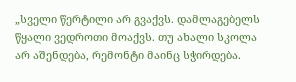„სველი წერტილი არ გვაქვს. დამლაგებელს წყალი ვედროთი მოაქვს. თუ ახალი სკოლა არ აშენდება, რემონტი მაინც სჭირდება.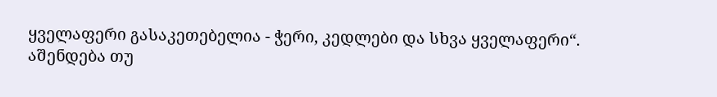ყველაფერი გასაკეთებელია - ჭერი, კედლები და სხვა ყველაფერი“.
აშენდება თუ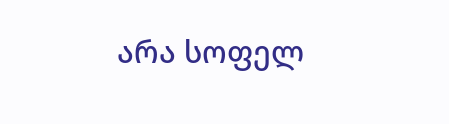არა სოფელ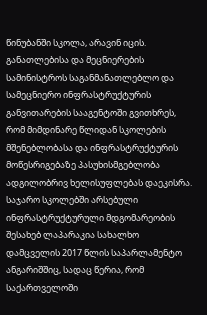წინუბანში სკოლა, არავინ იცის. განათლებისა და მეცნიერების სამინისტროს საგანმანათლებლო და სამეცნიერო ინფრასტრუქტურის განვითარების სააგენტოში გვითხრეს, რომ მიმდინარე წლიდან სკოლების მშენებლობასა და ინფრასტრუქტურის მოწესრიგებაზე პასუხისმგებლობა ადგილობრივ ხელისუფლებას დაეკისრა.
საჯარო სკოლებში არსებული ინფრასტრუქტურული მდგომარეობის შესახებ ლაპარაკია სახალხო დამცველის 2017 წლის საპარლამენტო ანგარიშშიც, სადაც წერია, რომ საქართველოში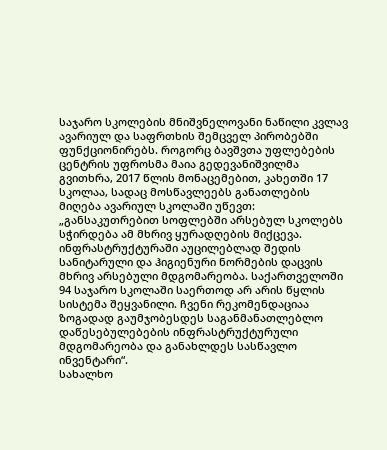საჯარო სკოლების მნიშვნელოვანი ნაწილი კვლავ ავარიულ და საფრთხის შემცველ პირობებში ფუნქციონირებს. როგორც ბავშვთა უფლებების ცენტრის უფროსმა მაია გედევანიშვილმა გვითხრა, 2017 წლის მონაცემებით, კახეთში 17 სკოლაა, სადაც მოსწავლეებს განათლების მიღება ავარიულ სკოლაში უწევთ:
„განსაკუთრებით სოფლებში არსებულ სკოლებს სჭირდება ამ მხრივ ყურადღების მიქცევა. ინფრასტრუქტურაში აუცილებლად შედის სანიტარული და ჰიგიენური ნორმების დაცვის მხრივ არსებული მდგომარეობა. საქართველოში 94 საჯარო სკოლაში საერთოდ არ არის წყლის სისტემა შეყვანილი. ჩვენი რეკომენდაციაა ზოგადად გაუმჯობესდეს საგანმანათლებლო დაწესებულებების ინფრასტრუქტურული მდგომარეობა და განახლდეს სასწავლო ინვენტარი“.
სახალხო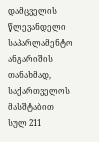დამცველის წლევანდელი საპარლამენტო ანგარიშის თანახმად, საქართველოს მასშტაბით სულ 211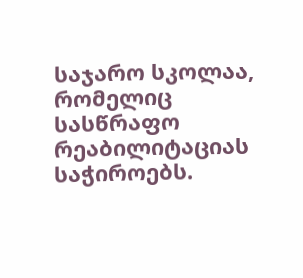საჯარო სკოლაა, რომელიც სასწრაფო რეაბილიტაციას საჭიროებს.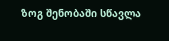ზოგ შენობაში სწავლა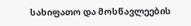სახიფათო და მოსწავლეების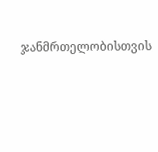ჯანმრთელობისთვის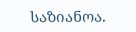საზიანოა.